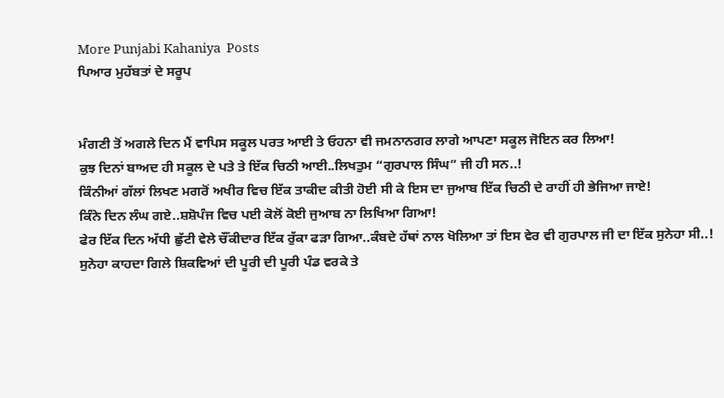More Punjabi Kahaniya  Posts
ਪਿਆਰ ਮੁਹੱਬਤਾਂ ਦੇ ਸਰੂਪ


ਮੰਗਣੀ ਤੋਂ ਅਗਲੇ ਦਿਨ ਮੈਂ ਵਾਪਿਸ ਸਕੂਲ ਪਰਤ ਆਈ ਤੇ ਓਹਨਾ ਵੀ ਜਮਨਾਨਗਰ ਲਾਗੇ ਆਪਣਾ ਸਕੂਲ ਜੋਇਨ ਕਰ ਲਿਆ!
ਕੁਝ ਦਿਨਾਂ ਬਾਅਦ ਹੀ ਸਕੂਲ ਦੇ ਪਤੇ ਤੇ ਇੱਕ ਚਿਠੀ ਆਈ..ਲਿਖਤੁਮ “ਗੁਰਪਾਲ ਸਿੰਘ” ਜੀ ਹੀ ਸਨ..!
ਕਿੰਨੀਆਂ ਗੱਲਾਂ ਲਿਖਣ ਮਗਰੋਂ ਅਖੀਰ ਵਿਚ ਇੱਕ ਤਾਕੀਦ ਕੀਤੀ ਹੋਈ ਸੀ ਕੇ ਇਸ ਦਾ ਜੁਆਬ ਇੱਕ ਚਿਠੀ ਦੇ ਰਾਹੀਂ ਹੀ ਭੇਜਿਆ ਜਾਏ!
ਕਿੰਨੇ ਦਿਨ ਲੰਘ ਗਏ..ਸ਼ਸ਼ੋਪੰਜ ਵਿਚ ਪਈ ਕੋਲੋਂ ਕੋਈ ਜੁਆਬ ਨਾ ਲਿਖਿਆ ਗਿਆ!
ਫੇਰ ਇੱਕ ਦਿਨ ਅੱਧੀ ਛੁੱਟੀ ਵੇਲੇ ਚੌਂਕੀਦਾਰ ਇੱਕ ਰੁੱਕਾ ਫੜਾ ਗਿਆ..ਕੰਬਦੇ ਹੱਥਾਂ ਨਾਲ ਖੋਲਿਆ ਤਾਂ ਇਸ ਵੇਰ ਵੀ ਗੁਰਪਾਲ ਜੀ ਦਾ ਇੱਕ ਸੁਨੇਹਾ ਸੀ..!
ਸੁਨੇਹਾ ਕਾਹਦਾ ਗਿਲੇ ਸ਼ਿਕਵਿਆਂ ਦੀ ਪੂਰੀ ਦੀ ਪੂਰੀ ਪੰਡ ਵਰਕੇ ਤੇ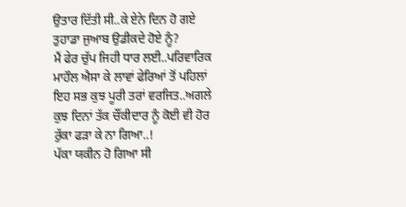ਉਤਾਰ ਦਿੱਤੀ ਸੀ..ਕੇ ਏਨੇ ਦਿਨ ਹੋ ਗਏ ਤੁਹਾਡਾ ਜੁਆਬ ਉਡੀਕਦੇ ਹੋਏ ਨੂੰ?
ਮੈਂ ਫੇਰ ਚੁੱਪ ਜਿਹੀ ਧਾਰ ਲਈ..ਪਰਿਵਾਰਿਕ ਮਾਹੌਲ ਐਸਾ ਕੇ ਲਾਵਾਂ ਫੇਰਿਆਂ ਤੋਂ ਪਹਿਲਾਂ ਇਹ ਸਭ ਕੁਝ ਪੂਰੀ ਤਰਾਂ ਵਰਜਿਤ..ਅਗਲੇ ਕੁਝ ਦਿਨਾਂ ਤੱਕ ਚੌਂਕੀਦਾਰ ਨੂੰ ਕੋਈ ਵੀ ਹੋਰ ਰੁੱਕਾ ਫੜਾ ਕੇ ਨਾ ਗਿਆ..!
ਪੱਕਾ ਯਕੀਨ ਹੋ ਗਿਆ ਸੀ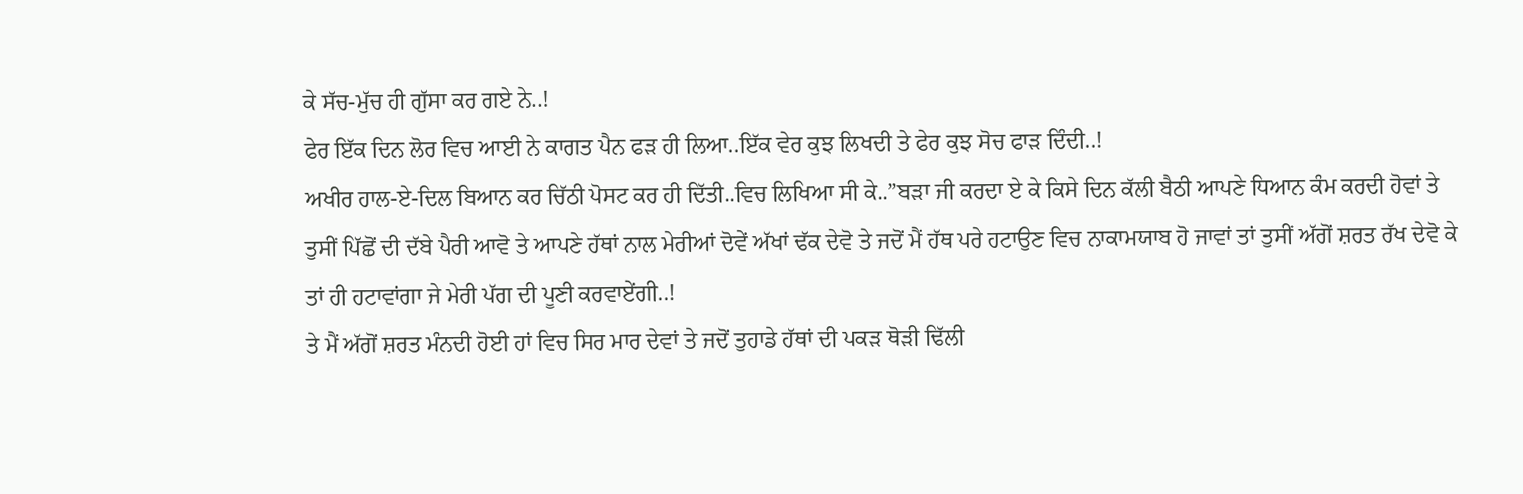ਕੇ ਸੱਚ-ਮੁੱਚ ਹੀ ਗੁੱਸਾ ਕਰ ਗਏ ਨੇ..!
ਫੇਰ ਇੱਕ ਦਿਨ ਲੋਰ ਵਿਚ ਆਈ ਨੇ ਕਾਗਤ ਪੈਨ ਫੜ ਹੀ ਲਿਆ..ਇੱਕ ਵੇਰ ਕੁਝ ਲਿਖਦੀ ਤੇ ਫੇਰ ਕੁਝ ਸੋਚ ਫਾੜ ਦਿੰਦੀ..!
ਅਖੀਰ ਹਾਲ-ਏ-ਦਿਲ ਬਿਆਨ ਕਰ ਚਿੱਠੀ ਪੋਸਟ ਕਰ ਹੀ ਦਿੱਤੀ..ਵਿਚ ਲਿਖਿਆ ਸੀ ਕੇ..”ਬੜਾ ਜੀ ਕਰਦਾ ਏ ਕੇ ਕਿਸੇ ਦਿਨ ਕੱਲੀ ਬੈਠੀ ਆਪਣੇ ਧਿਆਨ ਕੰਮ ਕਰਦੀ ਹੋਵਾਂ ਤੇ ਤੁਸੀਂ ਪਿੱਛੋਂ ਦੀ ਦੱਬੇ ਪੈਰੀ ਆਵੋ ਤੇ ਆਪਣੇ ਹੱਥਾਂ ਨਾਲ ਮੇਰੀਆਂ ਦੋਵੇਂ ਅੱਖਾਂ ਢੱਕ ਦੇਵੋ ਤੇ ਜਦੋਂ ਮੈਂ ਹੱਥ ਪਰੇ ਹਟਾਉਣ ਵਿਚ ਨਾਕਾਮਯਾਬ ਹੋ ਜਾਵਾਂ ਤਾਂ ਤੁਸੀਂ ਅੱਗੋਂ ਸ਼ਰਤ ਰੱਖ ਦੇਵੋ ਕੇ ਤਾਂ ਹੀ ਹਟਾਵਾਂਗਾ ਜੇ ਮੇਰੀ ਪੱਗ ਦੀ ਪੂਣੀ ਕਰਵਾਏਂਗੀ..!
ਤੇ ਮੈਂ ਅੱਗੋਂ ਸ਼ਰਤ ਮੰਨਦੀ ਹੋਈ ਹਾਂ ਵਿਚ ਸਿਰ ਮਾਰ ਦੇਵਾਂ ਤੇ ਜਦੋਂ ਤੁਹਾਡੇ ਹੱਥਾਂ ਦੀ ਪਕੜ ਥੋੜੀ ਢਿੱਲੀ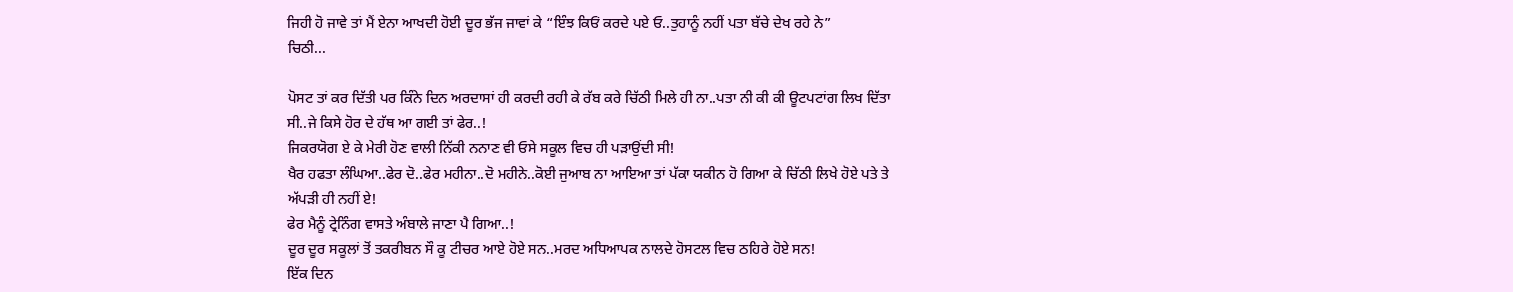ਜਿਹੀ ਹੋ ਜਾਵੇ ਤਾਂ ਮੈਂ ਏਨਾ ਆਖਦੀ ਹੋਈ ਦੂਰ ਭੱਜ ਜਾਵਾਂ ਕੇ “ਇੰਝ ਕਿਓਂ ਕਰਦੇ ਪਏ ਓ..ਤੁਹਾਨੂੰ ਨਹੀਂ ਪਤਾ ਬੱਚੇ ਦੇਖ ਰਹੇ ਨੇ”
ਚਿਠੀ...

ਪੋਸਟ ਤਾਂ ਕਰ ਦਿੱਤੀ ਪਰ ਕਿੰਨੇ ਦਿਨ ਅਰਦਾਸਾਂ ਹੀ ਕਰਦੀ ਰਹੀ ਕੇ ਰੱਬ ਕਰੇ ਚਿੱਠੀ ਮਿਲੇ ਹੀ ਨਾ..ਪਤਾ ਨੀ ਕੀ ਕੀ ਊਟਪਟਾਂਗ ਲਿਖ ਦਿੱਤਾ ਸੀ..ਜੇ ਕਿਸੇ ਹੋਰ ਦੇ ਹੱਥ ਆ ਗਈ ਤਾਂ ਫੇਰ..!
ਜਿਕਰਯੋਗ ਏ ਕੇ ਮੇਰੀ ਹੋਣ ਵਾਲੀ ਨਿੱਕੀ ਨਨਾਣ ਵੀ ਓਸੇ ਸਕੂਲ ਵਿਚ ਹੀ ਪੜਾਉਂਦੀ ਸੀ!
ਖੈਰ ਹਫਤਾ ਲੰਘਿਆ..ਫੇਰ ਦੋ..ਫੇਰ ਮਹੀਨਾ..ਦੋ ਮਹੀਨੇ..ਕੋਈ ਜੁਆਬ ਨਾ ਆਇਆ ਤਾਂ ਪੱਕਾ ਯਕੀਨ ਹੋ ਗਿਆ ਕੇ ਚਿੱਠੀ ਲਿਖੇ ਹੋਏ ਪਤੇ ਤੇ ਅੱਪੜੀ ਹੀ ਨਹੀਂ ਏ!
ਫੇਰ ਮੈਨੂੰ ਟ੍ਰੇਨਿੰਗ ਵਾਸਤੇ ਅੰਬਾਲੇ ਜਾਣਾ ਪੈ ਗਿਆ..!
ਦੂਰ ਦੂਰ ਸਕੂਲਾਂ ਤੋਂ ਤਕਰੀਬਨ ਸੌ ਕੂ ਟੀਚਰ ਆਏ ਹੋਏ ਸਨ..ਮਰਦ ਅਧਿਆਪਕ ਨਾਲਦੇ ਹੋਸਟਲ ਵਿਚ ਠਹਿਰੇ ਹੋਏ ਸਨ!
ਇੱਕ ਦਿਨ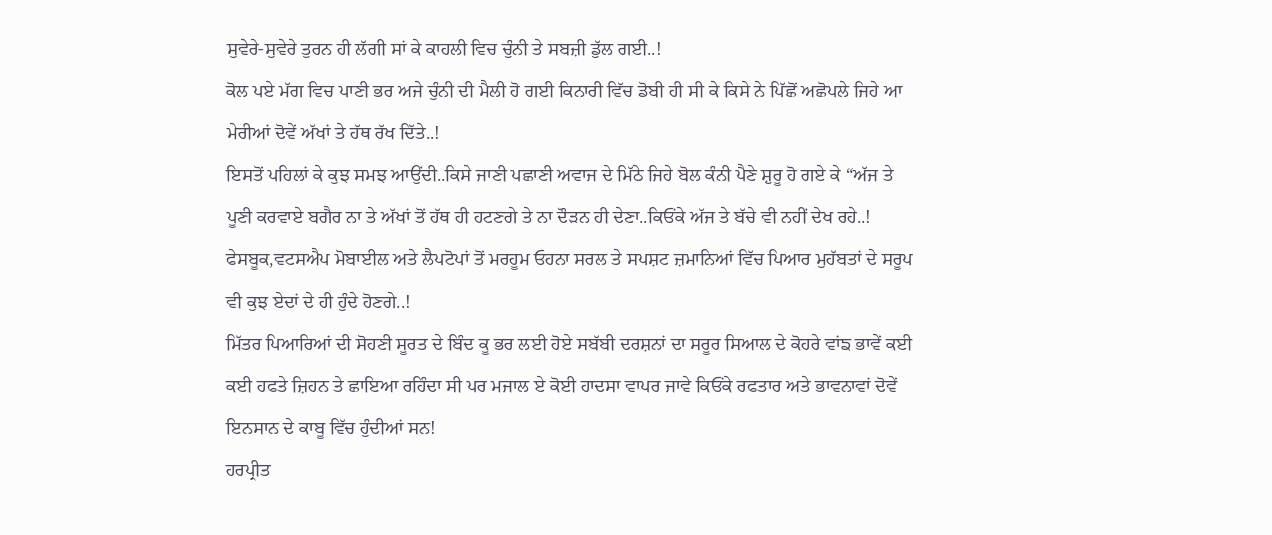ਸੁਵੇਰੇ-ਸੁਵੇਰੇ ਤੁਰਨ ਹੀ ਲੱਗੀ ਸਾਂ ਕੇ ਕਾਹਲੀ ਵਿਚ ਚੁੰਨੀ ਤੇ ਸਬਜ਼ੀ ਡੁੱਲ ਗਈ..!
ਕੋਲ ਪਏ ਮੱਗ ਵਿਚ ਪਾਣੀ ਭਰ ਅਜੇ ਚੁੰਨੀ ਦੀ ਮੈਲੀ ਹੋ ਗਈ ਕਿਨਾਰੀ ਵਿੱਚ ਡੋਬੀ ਹੀ ਸੀ ਕੇ ਕਿਸੇ ਨੇ ਪਿੱਛੋਂ ਅਛੋਪਲੇ ਜਿਹੇ ਆ ਮੇਰੀਆਂ ਦੋਵੇਂ ਅੱਖਾਂ ਤੇ ਹੱਥ ਰੱਖ ਦਿੱਤੇ..!
ਇਸਤੋਂ ਪਹਿਲਾਂ ਕੇ ਕੁਝ ਸਮਝ ਆਉਂਦੀ..ਕਿਸੇ ਜਾਣੀ ਪਛਾਣੀ ਅਵਾਜ ਦੇ ਮਿੱਠੇ ਜਿਹੇ ਬੋਲ ਕੰਨੀ ਪੈਣੇ ਸ਼ੁਰੂ ਹੋ ਗਏ ਕੇ “ਅੱਜ ਤੇ ਪੂਣੀ ਕਰਵਾਏ ਬਗੈਰ ਨਾ ਤੇ ਅੱਖਾਂ ਤੋਂ ਹੱਥ ਹੀ ਹਟਣਗੇ ਤੇ ਨਾ ਦੌੜਨ ਹੀ ਦੇਣਾ..ਕਿਓਂਕੇ ਅੱਜ ਤੇ ਬੱਚੇ ਵੀ ਨਹੀਂ ਦੇਖ ਰਹੇ..!
ਫੇਸਬੂਕ,ਵਟਸਐਪ ਮੋਬਾਈਲ ਅਤੇ ਲੈਪਟੋਪਾਂ ਤੋਂ ਮਰਹੂਮ ਓਹਨਾ ਸਰਲ ਤੇ ਸਪਸ਼ਟ ਜ਼ਮਾਨਿਆਂ ਵਿੱਚ ਪਿਆਰ ਮੁਹੱਬਤਾਂ ਦੇ ਸਰੂਪ ਵੀ ਕੁਝ ਏਦਾਂ ਦੇ ਹੀ ਹੁੰਦੇ ਹੋਣਗੇ..!
ਮਿੱਤਰ ਪਿਆਰਿਆਂ ਦੀ ਸੋਹਣੀ ਸੂਰਤ ਦੇ ਬਿੰਦ ਕੂ ਭਰ ਲਈ ਹੋਏ ਸਬੱਬੀ ਦਰਸ਼ਨਾਂ ਦਾ ਸਰੂਰ ਸਿਆਲ ਦੇ ਕੋਹਰੇ ਵਾਂਙ ਭਾਵੇਂ ਕਈ ਕਈ ਹਫਤੇ ਜ਼ਿਹਨ ਤੇ ਛਾਇਆ ਰਹਿੰਦਾ ਸੀ ਪਰ ਮਜਾਲ ਏ ਕੋਈ ਹਾਦਸਾ ਵਾਪਰ ਜਾਵੇ ਕਿਓਂਕੇ ਰਫਤਾਰ ਅਤੇ ਭਾਵਨਾਵਾਂ ਦੋਵੇਂ ਇਨਸਾਨ ਦੇ ਕਾਬੂ ਵਿੱਚ ਹੁੰਦੀਆਂ ਸਨ!
ਹਰਪ੍ਰੀਤ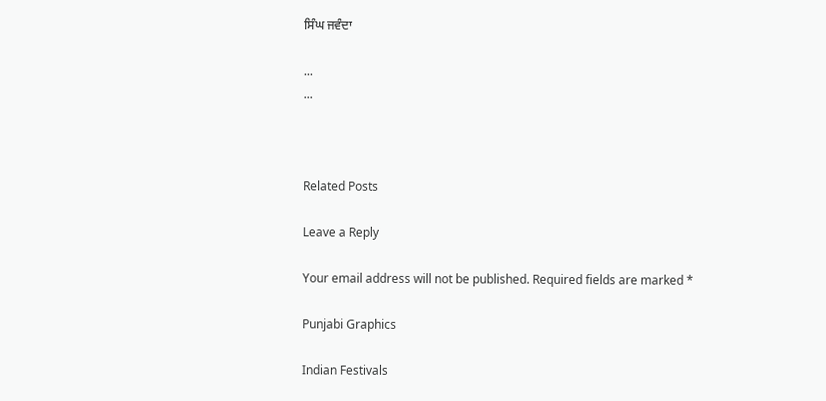ਸਿੰਘ ਜਵੰਦਾ

...
...



Related Posts

Leave a Reply

Your email address will not be published. Required fields are marked *

Punjabi Graphics

Indian Festivals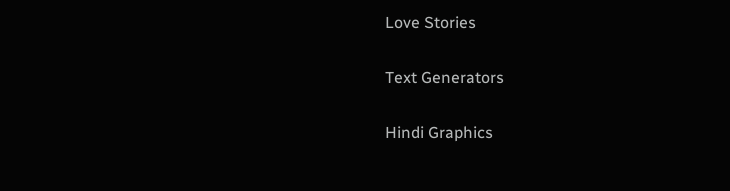Love Stories

Text Generators

Hindi Graphics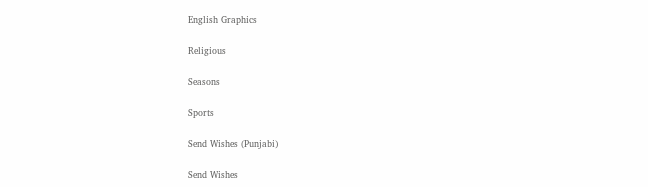English Graphics

Religious

Seasons

Sports

Send Wishes (Punjabi)

Send Wishes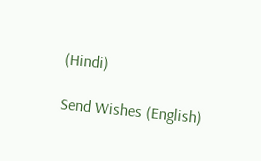(Hindi)

Send Wishes (English)